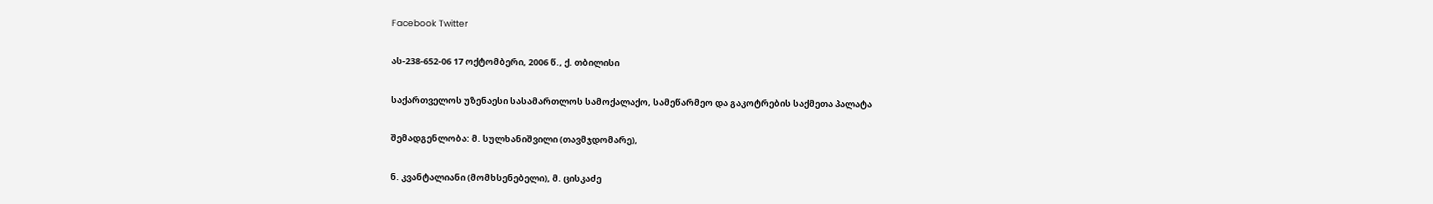Facebook Twitter

ას-238-652-06 17 ოქტომბერი, 2006 წ., ქ. თბილისი

საქართველოს უზენაესი სასამართლოს სამოქალაქო, სამეწარმეო და გაკოტრების საქმეთა პალატა

შემადგენლობა: მ. სულხანიშვილი (თავმჯდომარე),

ნ. კვანტალიანი (მომხსენებელი), მ. ცისკაძე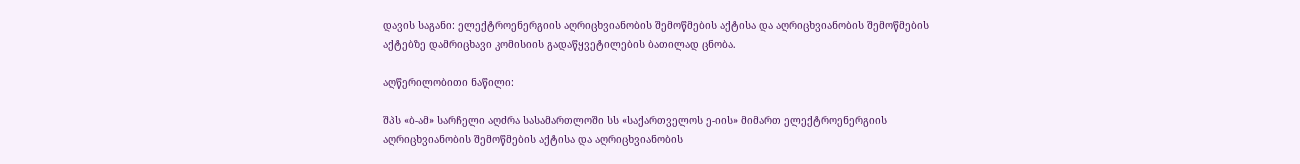დავის საგანი: ელექტროენერგიის აღრიცხვიანობის შემოწმების აქტისა და აღრიცხვიანობის შემოწმების აქტებზე დამრიცხავი კომისიის გადაწყვეტილების ბათილად ცნობა.

აღწერილობითი ნაწილი:

შპს «ბ-ამ» სარჩელი აღძრა სასამართლოში სს «საქართველოს ე-იის» მიმართ ელექტროენერგიის აღრიცხვიანობის შემოწმების აქტისა და აღრიცხვიანობის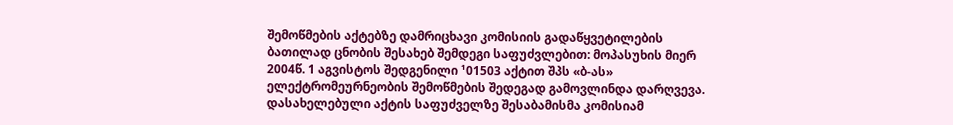შემოწმების აქტებზე დამრიცხავი კომისიის გადაწყვეტილების ბათილად ცნობის შესახებ შემდეგი საფუძვლებით: მოპასუხის მიერ 2004წ. 1 აგვისტოს შედგენილი ¹01503 აქტით შპს «ბ-ას» ელექტრომეურნეობის შემოწმების შედეგად გამოვლინდა დარღვევა. დასახელებული აქტის საფუძველზე შესაბამისმა კომისიამ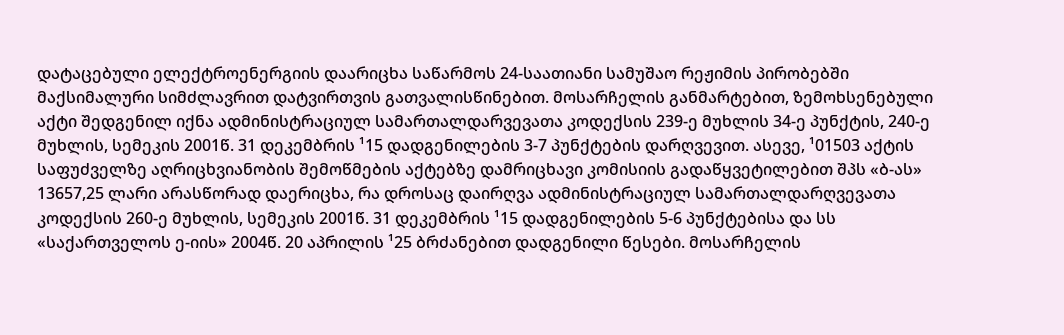დატაცებული ელექტროენერგიის დაარიცხა საწარმოს 24-საათიანი სამუშაო რეჟიმის პირობებში მაქსიმალური სიმძლავრით დატვირთვის გათვალისწინებით. მოსარჩელის განმარტებით, ზემოხსენებული აქტი შედგენილ იქნა ადმინისტრაციულ სამართალდარვევათა კოდექსის 239-ე მუხლის 34-ე პუნქტის, 240-ე მუხლის, სემეკის 2001წ. 31 დეკემბრის ¹15 დადგენილების 3-7 პუნქტების დარღვევით. ასევე, ¹01503 აქტის საფუძველზე აღრიცხვიანობის შემოწმების აქტებზე დამრიცხავი კომისიის გადაწყვეტილებით შპს «ბ-ას» 13657,25 ლარი არასწორად დაერიცხა, რა დროსაც დაირღვა ადმინისტრაციულ სამართალდარღვევათა კოდექსის 260-ე მუხლის, სემეკის 2001წ. 31 დეკემბრის ¹15 დადგენილების 5-6 პუნქტებისა და სს «საქართველოს ე-იის» 2004წ. 20 აპრილის ¹25 ბრძანებით დადგენილი წესები. მოსარჩელის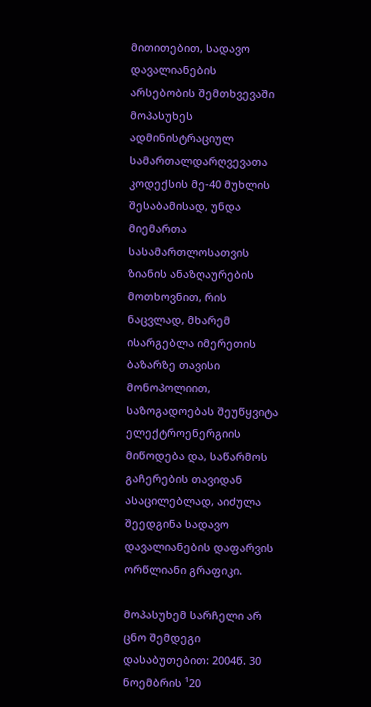მითითებით, სადავო დავალიანების არსებობის შემთხვევაში მოპასუხეს ადმინისტრაციულ სამართალდარღვევათა კოდექსის მე-40 მუხლის შესაბამისად, უნდა მიემართა სასამართლოსათვის ზიანის ანაზღაურების მოთხოვნით, რის ნაცვლად, მხარემ ისარგებლა იმერეთის ბაზარზე თავისი მონოპოლიით, საზოგადოებას შეუწყვიტა ელექტროენერგიის მიწოდება და, საწარმოს გაჩერების თავიდან ასაცილებლად, აიძულა შეედგინა სადავო დავალიანების დაფარვის ორწლიანი გრაფიკი.

მოპასუხემ სარჩელი არ ცნო შემდეგი დასაბუთებით: 2004წ. 30 ნოემბრის ¹20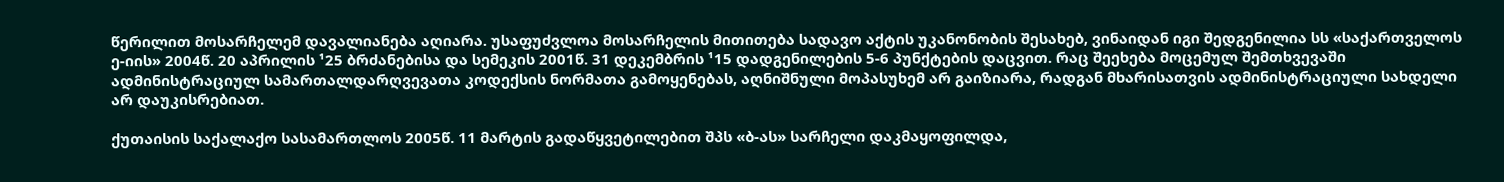წერილით მოსარჩელემ დავალიანება აღიარა. უსაფუძვლოა მოსარჩელის მითითება სადავო აქტის უკანონობის შესახებ, ვინაიდან იგი შედგენილია სს «საქართველოს ე-იის» 2004წ. 20 აპრილის ¹25 ბრძანებისა და სემეკის 2001წ. 31 დეკემბრის ¹15 დადგენილების 5-6 პუნქტების დაცვით. რაც შეეხება მოცემულ შემთხვევაში ადმინისტრაციულ სამართალდარღვევათა კოდექსის ნორმათა გამოყენებას, აღნიშნული მოპასუხემ არ გაიზიარა, რადგან მხარისათვის ადმინისტრაციული სახდელი არ დაუკისრებიათ.

ქუთაისის საქალაქო სასამართლოს 2005წ. 11 მარტის გადაწყვეტილებით შპს «ბ-ას» სარჩელი დაკმაყოფილდა,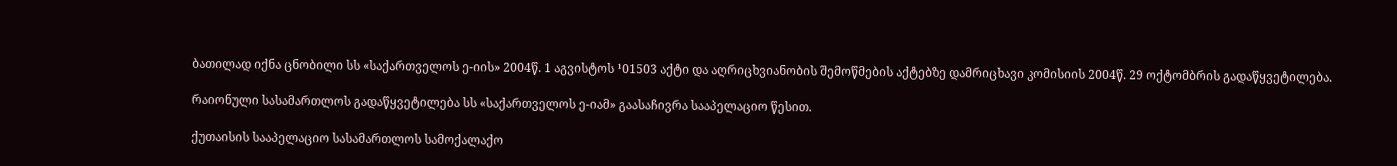ბათილად იქნა ცნობილი სს «საქართველოს ე-იის» 2004წ. 1 აგვისტოს ¹01503 აქტი და აღრიცხვიანობის შემოწმების აქტებზე დამრიცხავი კომისიის 2004წ. 29 ოქტომბრის გადაწყვეტილება.

რაიონული სასამართლოს გადაწყვეტილება სს «საქართველოს ე-იამ» გაასაჩივრა სააპელაციო წესით.

ქუთაისის სააპელაციო სასამართლოს სამოქალაქო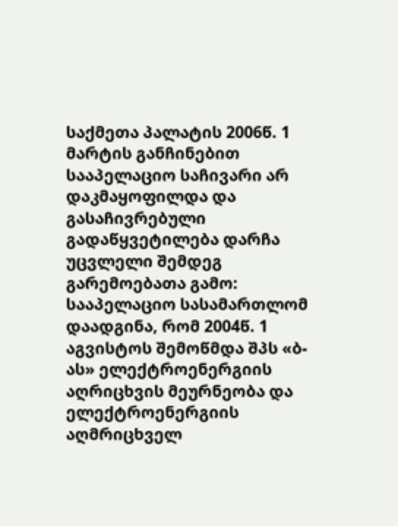საქმეთა პალატის 2006წ. 1 მარტის განჩინებით სააპელაციო საჩივარი არ დაკმაყოფილდა და გასაჩივრებული გადაწყვეტილება დარჩა უცვლელი შემდეგ გარემოებათა გამო: სააპელაციო სასამართლომ დაადგინა, რომ 2004წ. 1 აგვისტოს შემოწმდა შპს «ბ-ას» ელექტროენერგიის აღრიცხვის მეურნეობა და ელექტროენერგიის აღმრიცხველ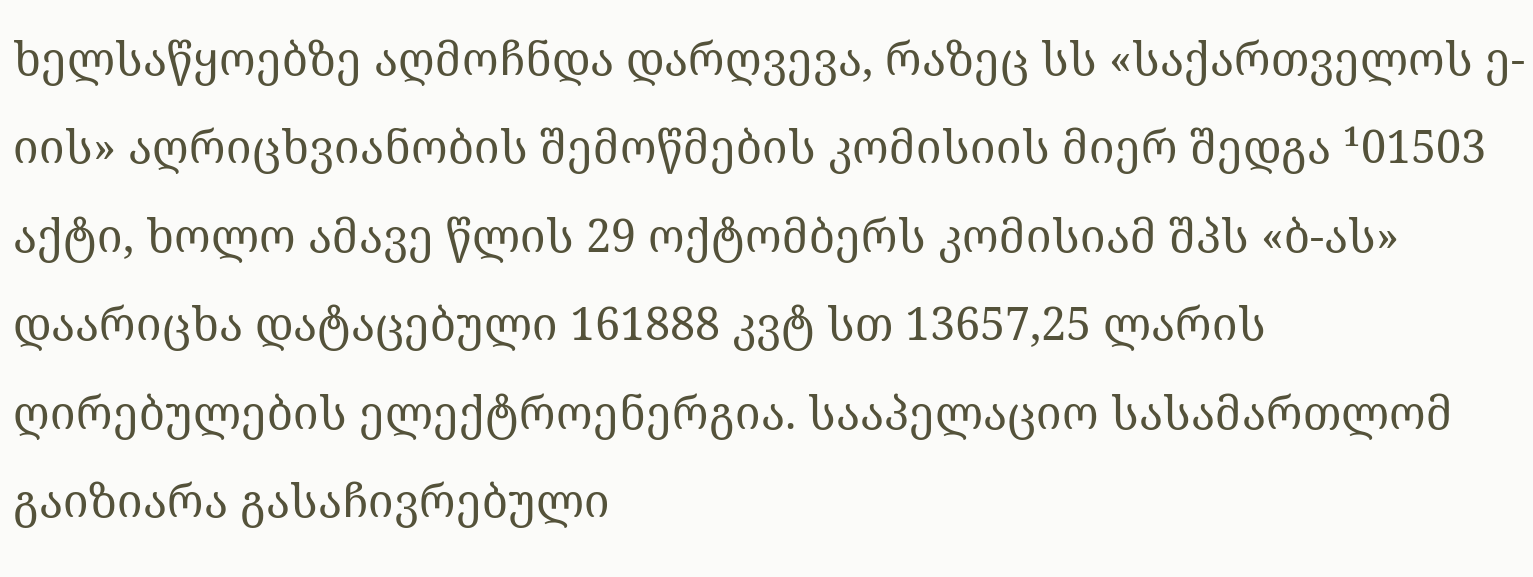ხელსაწყოებზე აღმოჩნდა დარღვევა, რაზეც სს «საქართველოს ე-იის» აღრიცხვიანობის შემოწმების კომისიის მიერ შედგა ¹01503 აქტი, ხოლო ამავე წლის 29 ოქტომბერს კომისიამ შპს «ბ-ას» დაარიცხა დატაცებული 161888 კვტ სთ 13657,25 ლარის ღირებულების ელექტროენერგია. სააპელაციო სასამართლომ გაიზიარა გასაჩივრებული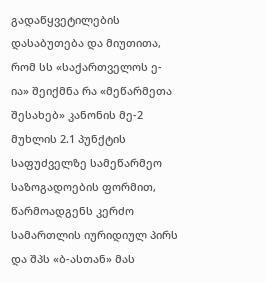გადაწყვეტილების დასაბუთება და მიუთითა, რომ სს «საქართველოს ე-ია» შეიქმნა რა «მეწარმეთა შესახებ» კანონის მე-2 მუხლის 2.1 პუნქტის საფუძველზე სამეწარმეო საზოგადოების ფორმით, წარმოადგენს კერძო სამართლის იურიდიულ პირს და შპს «ბ-ასთან» მას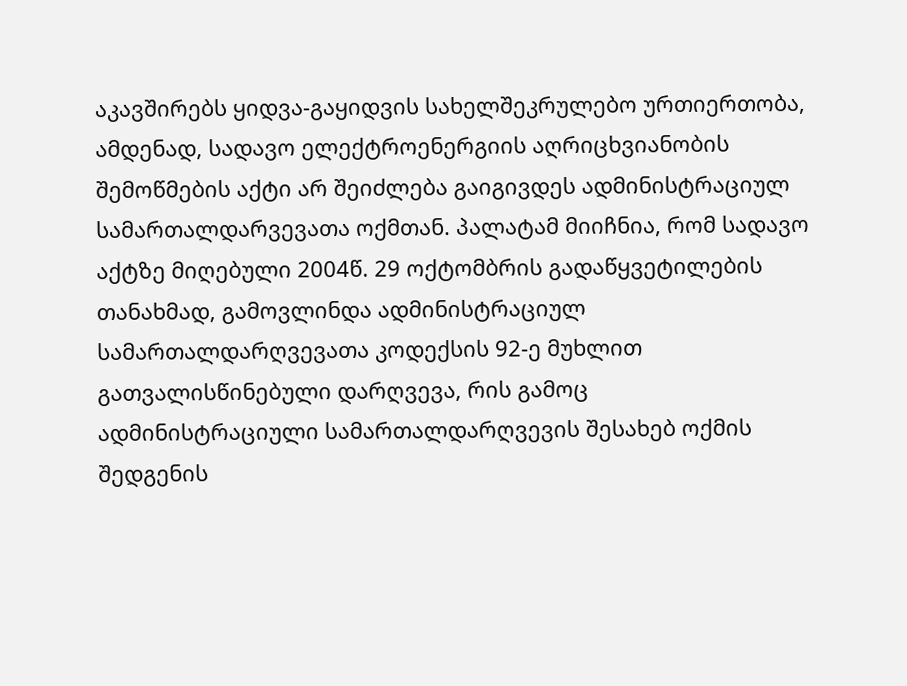აკავშირებს ყიდვა-გაყიდვის სახელშეკრულებო ურთიერთობა, ამდენად, სადავო ელექტროენერგიის აღრიცხვიანობის შემოწმების აქტი არ შეიძლება გაიგივდეს ადმინისტრაციულ სამართალდარვევათა ოქმთან. პალატამ მიიჩნია, რომ სადავო აქტზე მიღებული 2004წ. 29 ოქტომბრის გადაწყვეტილების თანახმად, გამოვლინდა ადმინისტრაციულ სამართალდარღვევათა კოდექსის 92-ე მუხლით გათვალისწინებული დარღვევა, რის გამოც ადმინისტრაციული სამართალდარღვევის შესახებ ოქმის შედგენის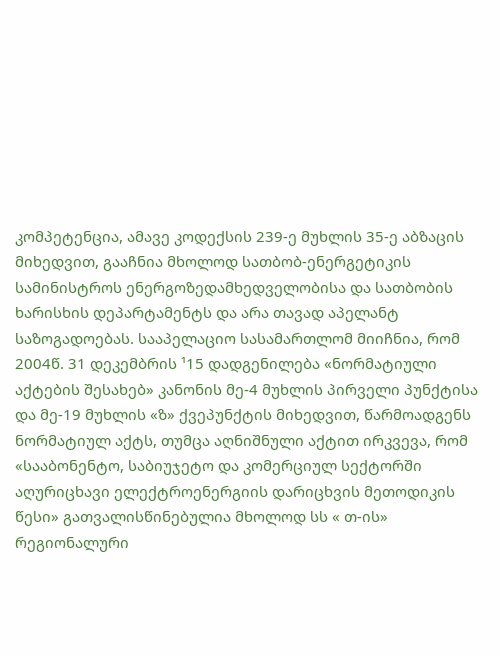კომპეტენცია, ამავე კოდექსის 239-ე მუხლის 35-ე აბზაცის მიხედვით, გააჩნია მხოლოდ სათბობ-ენერგეტიკის სამინისტროს ენერგოზედამხედველობისა და სათბობის ხარისხის დეპარტამენტს და არა თავად აპელანტ საზოგადოებას. სააპელაციო სასამართლომ მიიჩნია, რომ 2004წ. 31 დეკემბრის ¹15 დადგენილება «ნორმატიული აქტების შესახებ» კანონის მე-4 მუხლის პირველი პუნქტისა და მე-19 მუხლის «ზ» ქვეპუნქტის მიხედვით, წარმოადგენს ნორმატიულ აქტს, თუმცა აღნიშნული აქტით ირკვევა, რომ «სააბონენტო, საბიუჯეტო და კომერციულ სექტორში აღურიცხავი ელექტროენერგიის დარიცხვის მეთოდიკის წესი» გათვალისწინებულია მხოლოდ სს « თ-ის» რეგიონალური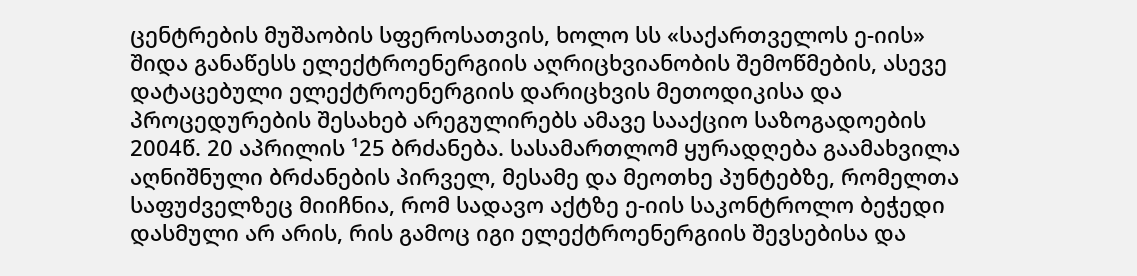ცენტრების მუშაობის სფეროსათვის, ხოლო სს «საქართველოს ე-იის» შიდა განაწესს ელექტროენერგიის აღრიცხვიანობის შემოწმების, ასევე დატაცებული ელექტროენერგიის დარიცხვის მეთოდიკისა და პროცედურების შესახებ არეგულირებს ამავე სააქციო საზოგადოების 2004წ. 20 აპრილის ¹25 ბრძანება. სასამართლომ ყურადღება გაამახვილა აღნიშნული ბრძანების პირველ, მესამე და მეოთხე პუნტებზე, რომელთა საფუძველზეც მიიჩნია, რომ სადავო აქტზე ე-იის საკონტროლო ბეჭედი დასმული არ არის, რის გამოც იგი ელექტროენერგიის შევსებისა და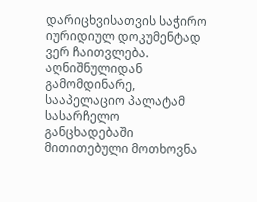დარიცხვისათვის საჭირო იურიდიულ დოკუმენტად ვერ ჩაითვლება. აღნიშნულიდან გამომდინარე, სააპელაციო პალატამ სასარჩელო განცხადებაში მითითებული მოთხოვნა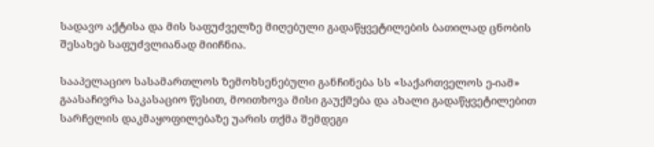სადავო აქტისა და მის საფუძველზე მიღებული გადაწყვეტილების ბათილად ცნობის შესახებ საფუძვლიანად მიიჩნია.

სააპელაციო სასამართლოს ზემოხსენებული განჩინება სს «საქართველოს ე-იამ» გაასაჩივრა საკასაციო წესით, მოითხოვა მისი გაუქმება და ახალი გადაწყვეტილებით სარჩელის დაკმაყოფილებაზე უარის თქმა შემდეგი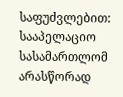საფუძვლებით: სააპელაციო სასამართლომ არასწორად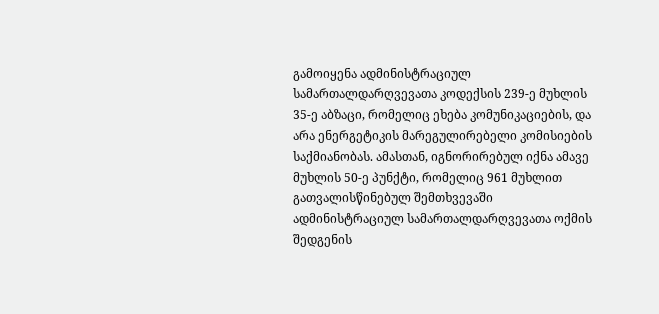გამოიყენა ადმინისტრაციულ სამართალდარღვევათა კოდექსის 239-ე მუხლის 35-ე აბზაცი, რომელიც ეხება კომუნიკაციების, და არა ენერგეტიკის მარეგულირებელი კომისიების საქმიანობას. ამასთან, იგნორირებულ იქნა ამავე მუხლის 50-ე პუნქტი, რომელიც 961 მუხლით გათვალისწინებულ შემთხვევაში ადმინისტრაციულ სამართალდარღვევათა ოქმის შედგენის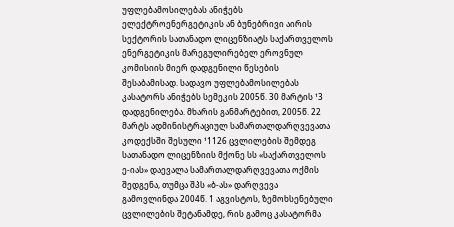უფლებამოსილებას ანიჭებს ელექტროენერგეტიკის ან ბუნებრივი აირის სექტორის სათანადო ლიცენზიატს საქართველოს ენერგეტიკის მარეგულირებელ ეროვნულ კომისიის მიერ დადგენილი წესების შესაბამისად. სადავო უფლებამოსილებას კასატორს ანიჭებს სემეკის 2005წ. 30 მარტის ¹3 დადგენილება. მხარის განმარტებით, 2005წ. 22 მარტს ადმინისტრაციულ სამართალდარღვევათა კოდექსში შესული ¹1126 ცვლილების შემდეგ სათანადო ლიცენზიის მქონე სს «საქართველოს ე-იას» დაევალა სამართალდარღვევათა ოქმის შედგენა, თუმცა შპს «ბ-ას» დარღვევა გამოვლინდა 2004წ. 1 აგვისტოს, ზემოხსენებული ცვლილების შეტანამდე, რის გამოც კასატორმა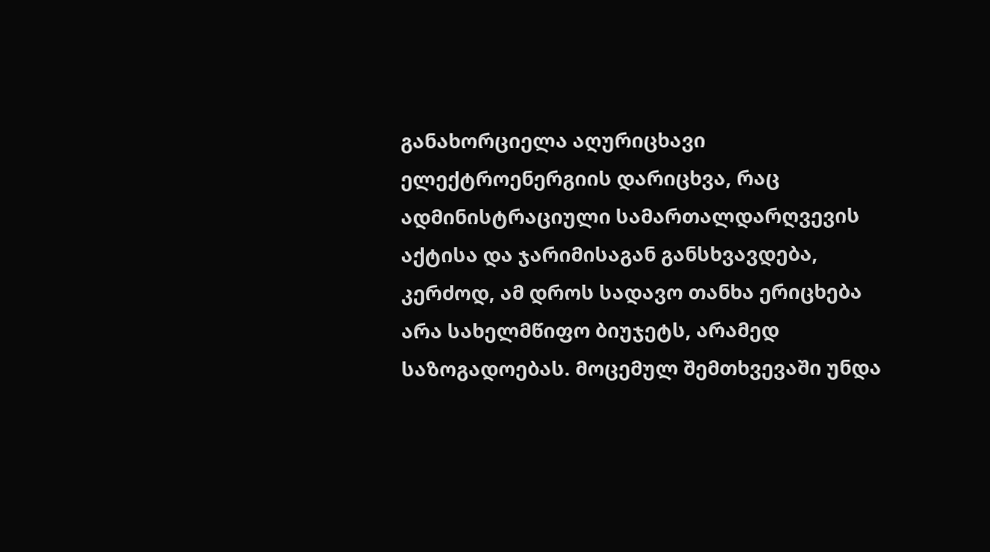განახორციელა აღურიცხავი ელექტროენერგიის დარიცხვა, რაც ადმინისტრაციული სამართალდარღვევის აქტისა და ჯარიმისაგან განსხვავდება, კერძოდ, ამ დროს სადავო თანხა ერიცხება არა სახელმწიფო ბიუჯეტს, არამედ საზოგადოებას. მოცემულ შემთხვევაში უნდა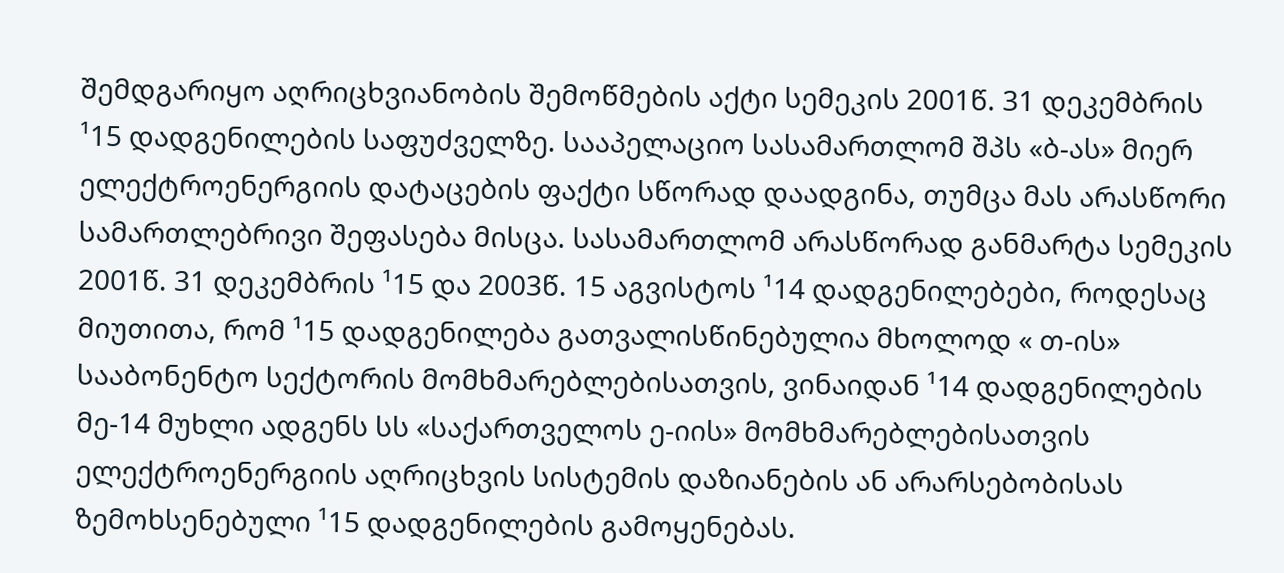შემდგარიყო აღრიცხვიანობის შემოწმების აქტი სემეკის 2001წ. 31 დეკემბრის ¹15 დადგენილების საფუძველზე. სააპელაციო სასამართლომ შპს «ბ-ას» მიერ ელექტროენერგიის დატაცების ფაქტი სწორად დაადგინა, თუმცა მას არასწორი სამართლებრივი შეფასება მისცა. სასამართლომ არასწორად განმარტა სემეკის 2001წ. 31 დეკემბრის ¹15 და 2003წ. 15 აგვისტოს ¹14 დადგენილებები, როდესაც მიუთითა, რომ ¹15 დადგენილება გათვალისწინებულია მხოლოდ « თ-ის» სააბონენტო სექტორის მომხმარებლებისათვის, ვინაიდან ¹14 დადგენილების მე-14 მუხლი ადგენს სს «საქართველოს ე-იის» მომხმარებლებისათვის ელექტროენერგიის აღრიცხვის სისტემის დაზიანების ან არარსებობისას ზემოხსენებული ¹15 დადგენილების გამოყენებას.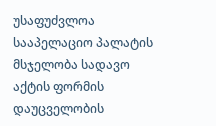უსაფუძვლოა სააპელაციო პალატის მსჯელობა სადავო აქტის ფორმის დაუცველობის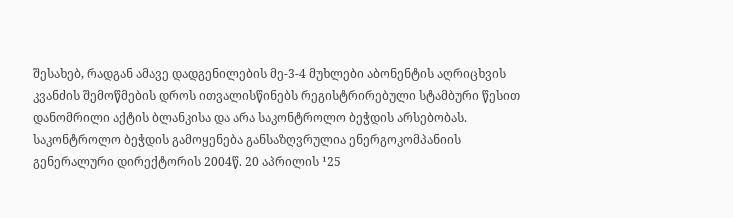შესახებ, რადგან ამავე დადგენილების მე-3-4 მუხლები აბონენტის აღრიცხვის კვანძის შემოწმების დროს ითვალისწინებს რეგისტრირებული სტამბური წესით დანომრილი აქტის ბლანკისა და არა საკონტროლო ბეჭდის არსებობას. საკონტროლო ბეჭდის გამოყენება განსაზღვრულია ენერგოკომპანიის გენერალური დირექტორის 2004წ. 20 აპრილის ¹25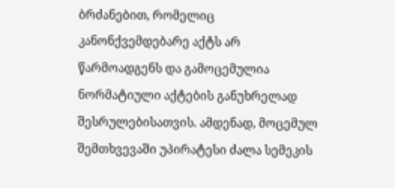ბრძანებით, რომელიც კანონქვემდებარე აქტს არ წარმოადგენს და გამოცემულია ნორმატიული აქტების განუხრელად შესრულებისათვის. ამდენად, მოცემულ შემთხვევაში უპირატესი ძალა სემეკის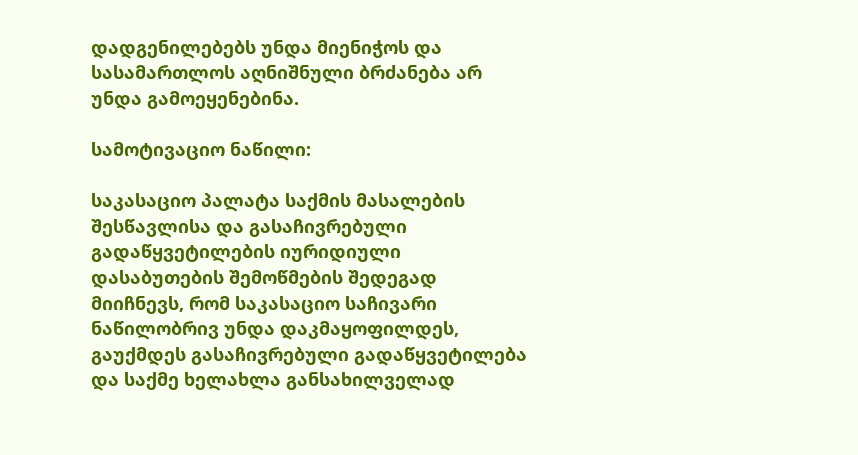დადგენილებებს უნდა მიენიჭოს და სასამართლოს აღნიშნული ბრძანება არ უნდა გამოეყენებინა.

სამოტივაციო ნაწილი:

საკასაციო პალატა საქმის მასალების შესწავლისა და გასაჩივრებული გადაწყვეტილების იურიდიული დასაბუთების შემოწმების შედეგად მიიჩნევს, რომ საკასაციო საჩივარი ნაწილობრივ უნდა დაკმაყოფილდეს, გაუქმდეს გასაჩივრებული გადაწყვეტილება და საქმე ხელახლა განსახილველად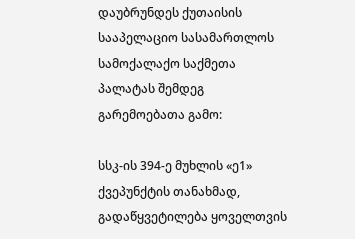დაუბრუნდეს ქუთაისის სააპელაციო სასამართლოს სამოქალაქო საქმეთა პალატას შემდეგ გარემოებათა გამო:

სსკ-ის 394-ე მუხლის «ე1» ქვეპუნქტის თანახმად, გადაწყვეტილება ყოველთვის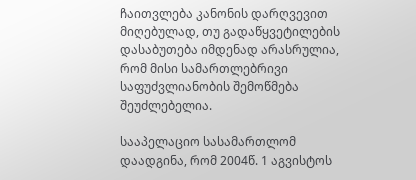ჩაითვლება კანონის დარღვევით მიღებულად, თუ გადაწყვეტილების დასაბუთება იმდენად არასრულია, რომ მისი სამართლებრივი საფუძვლიანობის შემოწმება შეუძლებელია.

სააპელაციო სასამართლომ დაადგინა, რომ 2004წ. 1 აგვისტოს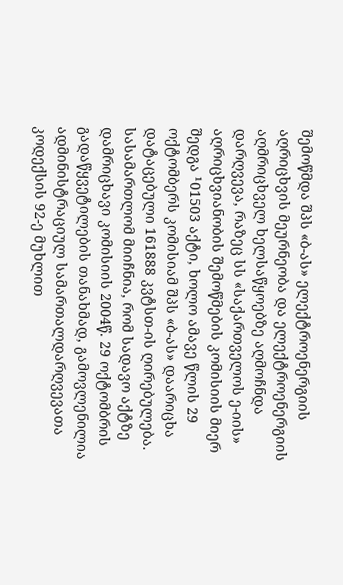შემოწმდა შპს «ბ-ას» ელექტროენერგიის აღრიცხვის მეურნეობა და ელექტროენერგიის აღმრიცხველ ხელსაწყოებზე აღმოჩნდა დარღვევა, რაზეც სს «საქართველოს ე-იის» აღრიცხვიანობის შემოწმების კომისიის მიერ შედგა ¹01503 აქტი, ხოლო ამავე წლის 29 ოქტომბერს კომისიამ შპს «ბ-ას» დაარიცხა დატაცებული 161888 კვტსთ-ის ღირებულება. სასამართლომ მიიჩნია, რომ სადავო აქტზე დამრიცხავი კომისიის 2004წ. 29 ოქტომბრის გადაწყვეტილების თანახმად, გამოვლენილია ადმინისტრაციულ სამართალდარღვევათა კოდექსის 92-ე მუხლით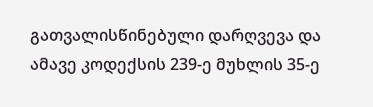გათვალისწინებული დარღვევა და ამავე კოდექსის 239-ე მუხლის 35-ე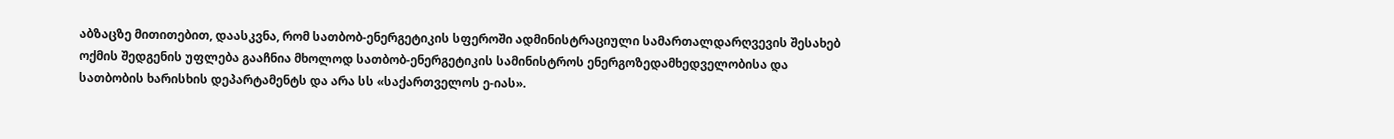აბზაცზე მითითებით, დაასკვნა, რომ სათბობ-ენერგეტიკის სფეროში ადმინისტრაციული სამართალდარღვევის შესახებ ოქმის შედგენის უფლება გააჩნია მხოლოდ სათბობ-ენერგეტიკის სამინისტროს ენერგოზედამხედველობისა და სათბობის ხარისხის დეპარტამენტს და არა სს «საქართველოს ე-იას».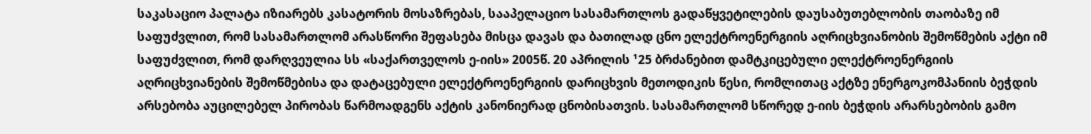საკასაციო პალატა იზიარებს კასატორის მოსაზრებას, სააპელაციო სასამართლოს გადაწყვეტილების დაუსაბუთებლობის თაობაზე იმ საფუძვლით, რომ სასამართლომ არასწორი შეფასება მისცა დავას და ბათილად ცნო ელექტროენერგიის აღრიცხვიანობის შემოწმების აქტი იმ საფუძვლით, რომ დარღვეულია სს «საქართველოს ე-იის» 2005წ. 20 აპრილის ¹25 ბრძანებით დამტკიცებული ელექტროენერგიის აღრიცხვიანების შემოწმებისა და დატაცებული ელექტროენერგიის დარიცხვის მეთოდიკის წესი, რომლითაც აქტზე ენერგოკომპანიის ბეჭდის არსებობა აუცილებელ პირობას წარმოადგენს აქტის კანონიერად ცნობისათვის. სასამართლომ სწორედ ე-იის ბეჭდის არარსებობის გამო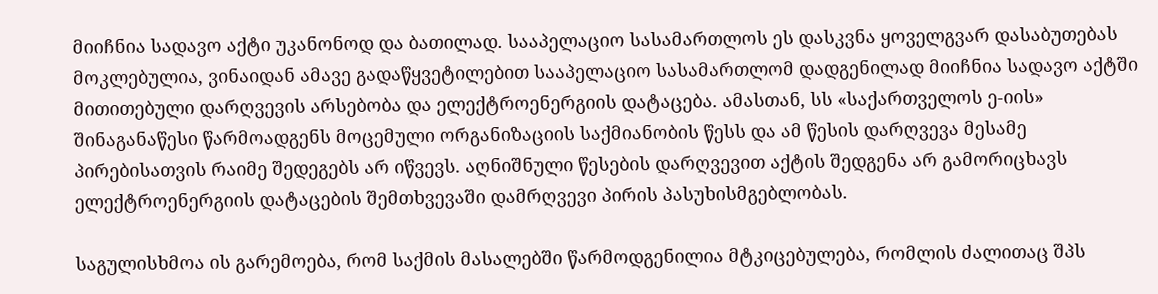მიიჩნია სადავო აქტი უკანონოდ და ბათილად. სააპელაციო სასამართლოს ეს დასკვნა ყოველგვარ დასაბუთებას მოკლებულია, ვინაიდან ამავე გადაწყვეტილებით სააპელაციო სასამართლომ დადგენილად მიიჩნია სადავო აქტში მითითებული დარღვევის არსებობა და ელექტროენერგიის დატაცება. ამასთან, სს «საქართველოს ე-იის» შინაგანაწესი წარმოადგენს მოცემული ორგანიზაციის საქმიანობის წესს და ამ წესის დარღვევა მესამე პირებისათვის რაიმე შედეგებს არ იწვევს. აღნიშნული წესების დარღვევით აქტის შედგენა არ გამორიცხავს ელექტროენერგიის დატაცების შემთხვევაში დამრღვევი პირის პასუხისმგებლობას.

საგულისხმოა ის გარემოება, რომ საქმის მასალებში წარმოდგენილია მტკიცებულება, რომლის ძალითაც შპს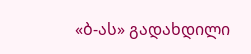«ბ-ას» გადახდილი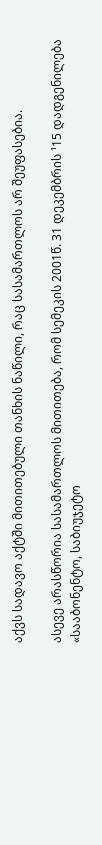აქვს სადავო აქტში მითითებული თანხის ნაწილი, რაც სასამართლოს არ შეუფასებია.

ასევე არასწორია სასამართლოს მითითება, რომ სემეკის 2001წ. 31 დეკემბრის ¹15 დადგენილება «სააბონენტო, საბიუჯეტო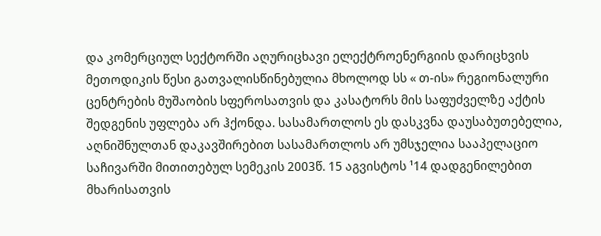და კომერციულ სექტორში აღურიცხავი ელექტროენერგიის დარიცხვის მეთოდიკის წესი გათვალისწინებულია მხოლოდ სს « თ-ის» რეგიონალური ცენტრების მუშაობის სფეროსათვის და კასატორს მის საფუძველზე აქტის შედგენის უფლება არ ჰქონდა. სასამართლოს ეს დასკვნა დაუსაბუთებელია, აღნიშნულთან დაკავშირებით სასამართლოს არ უმსჯელია სააპელაციო საჩივარში მითითებულ სემეკის 2003წ. 15 აგვისტოს ¹14 დადგენილებით მხარისათვის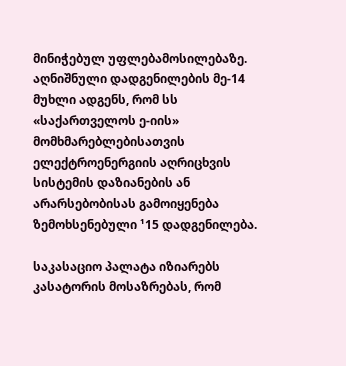მინიჭებულ უფლებამოსილებაზე. აღნიშნული დადგენილების მე-14 მუხლი ადგენს, რომ სს «საქართველოს ე-იის» მომხმარებლებისათვის ელექტროენერგიის აღრიცხვის სისტემის დაზიანების ან არარსებობისას გამოიყენება ზემოხსენებული ¹15 დადგენილება.

საკასაციო პალატა იზიარებს კასატორის მოსაზრებას, რომ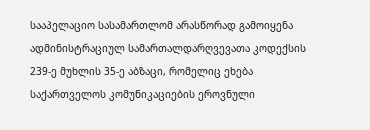სააპელაციო სასამართლომ არასწორად გამოიყენა ადმინისტრაციულ სამართალდარღვევათა კოდექსის 239-ე მუხლის 35-ე აბზაცი, რომელიც ეხება საქართველოს კომუნიკაციების ეროვნული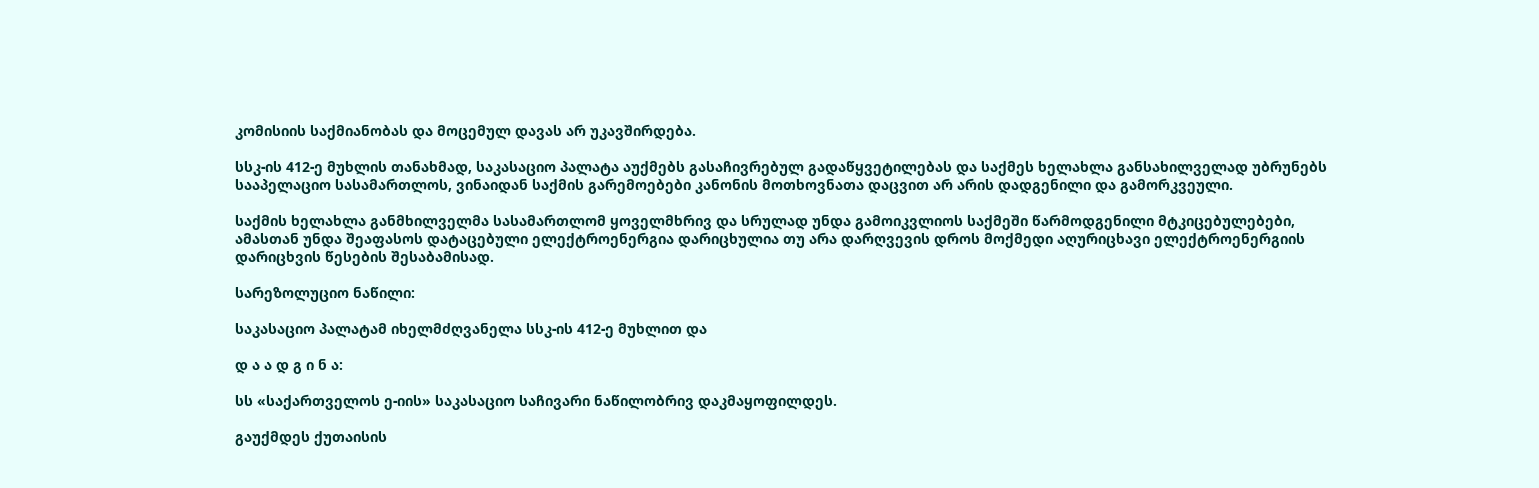კომისიის საქმიანობას და მოცემულ დავას არ უკავშირდება.

სსკ-ის 412-ე მუხლის თანახმად, საკასაციო პალატა აუქმებს გასაჩივრებულ გადაწყვეტილებას და საქმეს ხელახლა განსახილველად უბრუნებს სააპელაციო სასამართლოს, ვინაიდან საქმის გარემოებები კანონის მოთხოვნათა დაცვით არ არის დადგენილი და გამორკვეული.

საქმის ხელახლა განმხილველმა სასამართლომ ყოველმხრივ და სრულად უნდა გამოიკვლიოს საქმეში წარმოდგენილი მტკიცებულებები, ამასთან უნდა შეაფასოს დატაცებული ელექტროენერგია დარიცხულია თუ არა დარღვევის დროს მოქმედი აღურიცხავი ელექტროენერგიის დარიცხვის წესების შესაბამისად.

სარეზოლუციო ნაწილი:

საკასაციო პალატამ იხელმძღვანელა სსკ-ის 412-ე მუხლით და

დ ა ა დ გ ი ნ ა:

სს «საქართველოს ე-იის» საკასაციო საჩივარი ნაწილობრივ დაკმაყოფილდეს.

გაუქმდეს ქუთაისის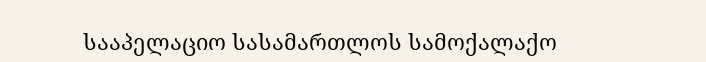სააპელაციო სასამართლოს სამოქალაქო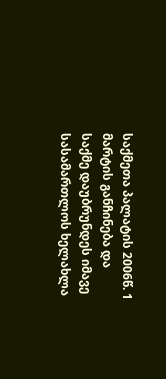საქმეთა პალატის 2006წ. 1 მარტის განჩინება და საქმე დაუბრუნდეს იმავე სასამართლოს ხელახლა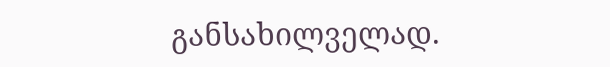განსახილველად.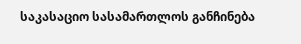საკასაციო სასამართლოს განჩინება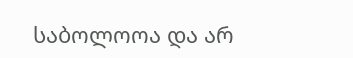საბოლოოა და არ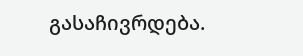გასაჩივრდება.